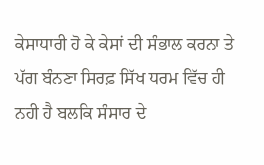ਕੇਸਾਧਾਰੀ ਹੋ ਕੇ ਕੇਸਾਂ ਦੀ ਸੰਭਾਲ ਕਰਨਾ ਤੇ ਪੱਗ ਬੰਨਣਾ ਸਿਰਫ਼ ਸਿੱਖ ਧਰਮ ਵਿੱਚ ਹੀ ਨਹੀ ਹੈ ਬਲਕਿ ਸੰਸਾਰ ਦੇ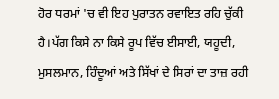ਹੋਰ ਧਰਮਾਂ 'ਚ ਵੀ ਇਹ ਪੁਰਾਤਨ ਰਵਾਇਤ ਰਹਿ ਚੁੱਕੀ ਹੈ।ਪੱਗ ਕਿਸੇ ਨਾ ਕਿਸੇ ਰੂਪ ਵਿੱਚ ਈਸਾਈ, ਯਹੂਦੀ, ਮੁਸਲਮਾਨ, ਹਿੰਦੂਆਂ ਅਤੇ ਸਿੱਖਾਂ ਦੇ ਸਿਰਾਂ ਦਾ ਤਾਜ਼ ਰਹੀ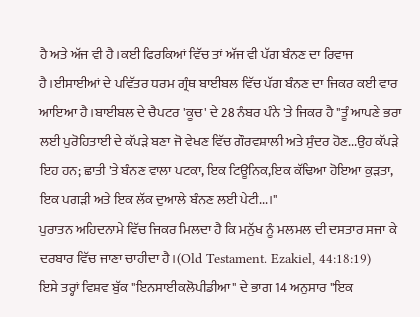ਹੈ ਅਤੇ ਅੱਜ ਵੀ ਹੈ।ਕਈ ਫਿਰਕਿਆਂ ਵਿੱਚ ਤਾਂ ਅੱਜ ਵੀ ਪੱਗ ਬੰਨਣ ਦਾ ਰਿਵਾਜ ਹੈ।ਈਸਾਈਆਂ ਦੇ ਪਵਿੱਤਰ ਧਰਮ ਗ੍ਰੰਥ ਬਾਈਬਲ ਵਿੱਚ ਪੱਗ ਬੰਨਣ ਦਾ ਜਿਕਰ ਕਈ ਵਾਰ ਆਇਆ ਹੈ।ਬਾਈਬਲ ਦੇ ਚੈਪਟਰ 'ਕੂਚ' ਦੇ 28 ਨੰਬਰ ਪੰਨੇ 'ਤੇ ਜਿਕਰ ਹੈ "ਤੂੰ ਆਪਣੇ ਭਰਾ ਲਈ ਪੁਰੋਹਿਤਾਈ ਦੇ ਕੱਪੜੇ ਬਣਾ ਜੋ ਵੇਖਣ ਵਿੱਚ ਗੌਰਵਸ਼ਾਲੀ ਅਤੇ ਸੁੰਦਰ ਹੋਣ...ਉਹ ਕੱਪੜੇ ਇਹ ਹਨ; ਛਾਤੀ 'ਤੇ ਬੰਨਣ ਵਾਲਾ ਪਟਕਾ, ਇਕ ਟਿਊਨਿਕ,ਇਕ ਕੱਢਿਆ ਹੋਇਆ ਕੁੜਤਾ, ਇਕ ਪਗੜੀ ਅਤੇ ਇਕ ਲੱਕ ਦੁਆਲੇ ਬੰਨਣ ਲਈ ਪੇਟੀ...।"
ਪੁਰਾਤਨ ਅਹਿਦਨਾਮੇ ਵਿੱਚ ਜਿਕਰ ਮਿਲਦਾ ਹੈ ਕਿ ਮਨੁੱਖ ਨੂੰ ਮਲਮਲ ਦੀ ਦਸਤਾਰ ਸਜਾ ਕੇ ਦਰਬਾਰ ਵਿੱਚ ਜਾਣਾ ਚਾਹੀਦਾ ਹੈ।(Old Testament. Ezakiel, 44:18:19)
ਇਸੇ ਤਰ੍ਹਾਂ ਵਿਸ਼ਵ ਬੁੱਕ "ਇਨਸਾਈਕਲੋਪੀਡੀਆ" ਦੇ ਭਾਗ 14 ਅਨੁਸਾਰ "ਇਕ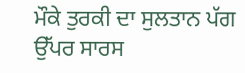ਮੌਕੇ ਤੁਰਕੀ ਦਾ ਸੁਲਤਾਨ ਪੱਗ ਉੱਪਰ ਸਾਰਸ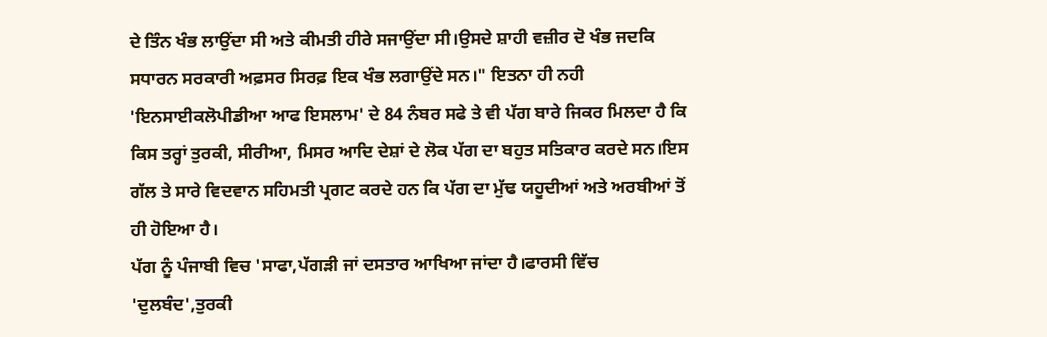ਦੇ ਤਿੰਨ ਖੰਭ ਲਾਉਂਦਾ ਸੀ ਅਤੇ ਕੀਮਤੀ ਹੀਰੇ ਸਜਾਉਂਦਾ ਸੀ।ਉਸਦੇ ਸ਼ਾਹੀ ਵਜ਼ੀਰ ਦੋ ਖੰਭ ਜਦਕਿ ਸਧਾਰਨ ਸਰਕਾਰੀ ਅਫ਼ਸਰ ਸਿਰਫ਼ ਇਕ ਖੰਭ ਲਗਾਉਂਦੇ ਸਨ।" ਇਤਨਾ ਹੀ ਨਹੀ 'ਇਨਸਾਈਕਲੋਪੀਡੀਆ ਆਫ ਇਸਲਾਮ' ਦੇ 84 ਨੰਬਰ ਸਫੇ ਤੇ ਵੀ ਪੱਗ ਬਾਰੇ ਜਿਕਰ ਮਿਲਦਾ ਹੈ ਕਿ ਕਿਸ ਤਰ੍ਹਾਂ ਤੁਰਕੀ, ਸੀਰੀਆ, ਮਿਸਰ ਆਦਿ ਦੇਸ਼ਾਂ ਦੇ ਲੋਕ ਪੱਗ ਦਾ ਬਹੁਤ ਸਤਿਕਾਰ ਕਰਦੇ ਸਨ।ਇਸ ਗੱਲ ਤੇ ਸਾਰੇ ਵਿਦਵਾਨ ਸਹਿਮਤੀ ਪ੍ਰਗਟ ਕਰਦੇ ਹਨ ਕਿ ਪੱਗ ਦਾ ਮੁੱਢ ਯਹੂਦੀਆਂ ਅਤੇ ਅਰਬੀਆਂ ਤੋਂ ਹੀ ਹੋਇਆ ਹੈ।
ਪੱਗ ਨੂੰ ਪੰਜਾਬੀ ਵਿਚ 'ਸਾਫਾ,ਪੱਗੜੀ ਜਾਂ ਦਸਤਾਰ ਆਖਿਆ ਜਾਂਦਾ ਹੈ।ਫਾਰਸੀ ਵਿੱਚ 'ਦੁਲਬੰਦ',ਤੁਰਕੀ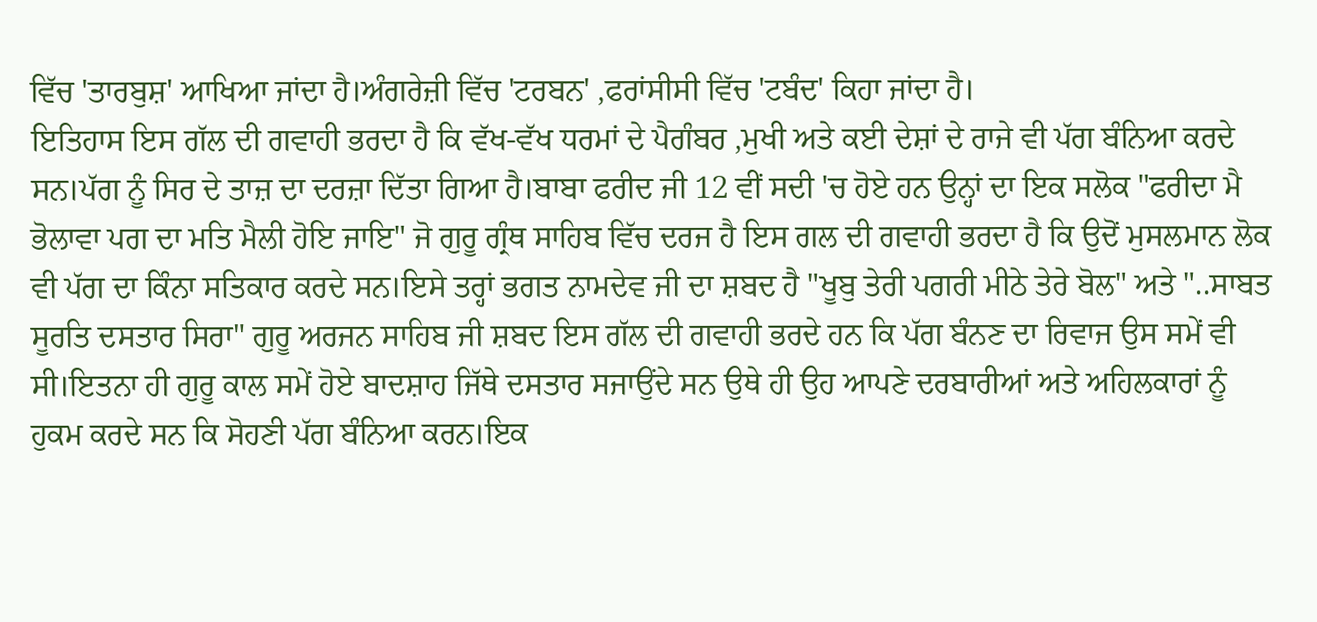ਵਿੱਚ 'ਤਾਰਬੁਸ਼' ਆਖਿਆ ਜਾਂਦਾ ਹੈ।ਅੰਗਰੇਜ਼ੀ ਵਿੱਚ 'ਟਰਬਨ' ,ਫਰਾਂਸੀਸੀ ਵਿੱਚ 'ਟਬੰਦ' ਕਿਹਾ ਜਾਂਦਾ ਹੈ।
ਇਤਿਹਾਸ ਇਸ ਗੱਲ ਦੀ ਗਵਾਹੀ ਭਰਦਾ ਹੈ ਕਿ ਵੱਖ-ਵੱਖ ਧਰਮਾਂ ਦੇ ਪੈਗੰਬਰ ,ਮੁਖੀ ਅਤੇ ਕਈ ਦੇਸ਼ਾਂ ਦੇ ਰਾਜੇ ਵੀ ਪੱਗ ਬੰਨਿਆ ਕਰਦੇ ਸਨ।ਪੱਗ ਨੂੰ ਸਿਰ ਦੇ ਤਾਜ਼ ਦਾ ਦਰਜ਼ਾ ਦਿੱਤਾ ਗਿਆ ਹੈ।ਬਾਬਾ ਫਰੀਦ ਜੀ 12 ਵੀਂ ਸਦੀ 'ਚ ਹੋਏ ਹਨ ਉਨ੍ਹਾਂ ਦਾ ਇਕ ਸਲੋਕ "ਫਰੀਦਾ ਮੈ ਭੋਲਾਵਾ ਪਗ ਦਾ ਮਤਿ ਮੈਲੀ ਹੋਇ ਜਾਇ" ਜੋ ਗੁਰੂ ਗ੍ਰੰਥ ਸਾਹਿਬ ਵਿੱਚ ਦਰਜ ਹੈ ਇਸ ਗਲ ਦੀ ਗਵਾਹੀ ਭਰਦਾ ਹੈ ਕਿ ਉਦੋਂ ਮੁਸਲਮਾਨ ਲੋਕ ਵੀ ਪੱਗ ਦਾ ਕਿੰਨਾ ਸਤਿਕਾਰ ਕਰਦੇ ਸਨ।ਇਸੇ ਤਰ੍ਹਾਂ ਭਗਤ ਨਾਮਦੇਵ ਜੀ ਦਾ ਸ਼ਬਦ ਹੈ "ਖੂਬੁ ਤੇਰੀ ਪਗਰੀ ਮੀਠੇ ਤੇਰੇ ਬੋਲ" ਅਤੇ "..ਸਾਬਤ ਸੂਰਤਿ ਦਸਤਾਰ ਸਿਰਾ" ਗੁਰੂ ਅਰਜਨ ਸਾਹਿਬ ਜੀ ਸ਼ਬਦ ਇਸ ਗੱਲ ਦੀ ਗਵਾਹੀ ਭਰਦੇ ਹਨ ਕਿ ਪੱਗ ਬੰਨਣ ਦਾ ਰਿਵਾਜ ਉਸ ਸਮੇਂ ਵੀ ਸੀ।ਇਤਨਾ ਹੀ ਗੁਰੂ ਕਾਲ ਸਮੇਂ ਹੋਏ ਬਾਦਸ਼ਾਹ ਜਿੱਥੇ ਦਸਤਾਰ ਸਜਾਉਂਦੇ ਸਨ ਉਥੇ ਹੀ ਉਹ ਆਪਣੇ ਦਰਬਾਰੀਆਂ ਅਤੇ ਅਹਿਲਕਾਰਾਂ ਨੂੰ ਹੁਕਮ ਕਰਦੇ ਸਨ ਕਿ ਸੋਹਣੀ ਪੱਗ ਬੰਨਿਆ ਕਰਨ।ਇਕ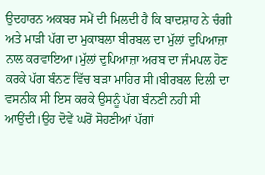ਉਦਹਾਰਨ ਅਕਬਰ ਸਮੇਂ ਦੀ ਮਿਲਦੀ ਹੈ ਕਿ ਬਾਦਸ਼ਾਹ ਨੇ ਚੰਗੀ ਅਤੇ ਮਾੜੀ ਪੱਗ ਦਾ ਮੁਕਾਬਲਾ ਬੀਰਬਲ ਦਾ ਮੁੱਲਾਂ ਦੁਪਿਆਜ਼ਾ ਨਾਲ ਕਰਵਾਇਆ।ਮੁੱਲਾਂ ਦੁਪਿਆਜ਼ਾ ਅਰਬ ਦਾ ਜੰਮਪਲ ਹੋਣ ਕਰਕੇ ਪੱਗ ਬੰਨਣ ਵਿੱਚ ਬੜਾ ਮਾਹਿਰ ਸੀ।ਬੀਰਬਲ ਦਿਲੀ ਦਾ ਵਸਨੀਕ ਸੀ ਇਸ ਕਰਕੇ ਉਸਨੂੰ ਪੱਗ ਬੰਨਣੀ ਨਹੀ ਸੀ ਆਉਂਦੀ।ਉਹ ਦੋਵੇਂ ਘਰੋਂ ਸੋਹਣੀਆਂ ਪੱਗਾਂ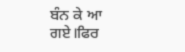ਬੰਨ ਕੇ ਆ ਗਏ।ਫਿਰ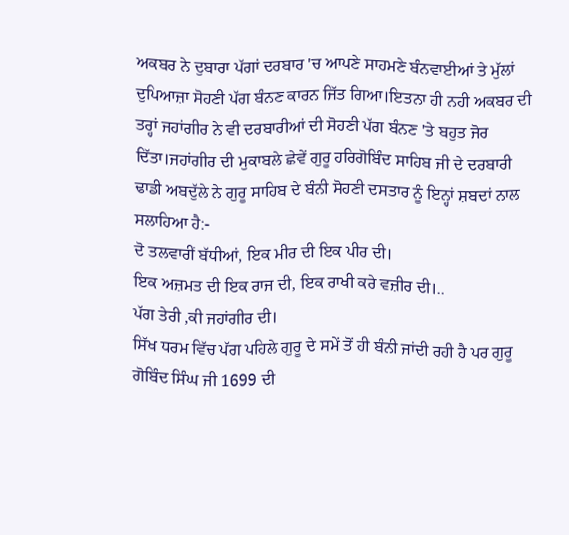ਅਕਬਰ ਨੇ ਦੁਬਾਰਾ ਪੱਗਾਂ ਦਰਬਾਰ 'ਚ ਆਪਣੇ ਸਾਹਮਣੇ ਬੰਨਵਾਈਆਂ ਤੇ ਮੁੱਲਾਂ ਦੁਪਿਆਜ਼ਾ ਸੋਹਣੀ ਪੱਗ ਬੰਨਣ ਕਾਰਨ ਜਿੱਤ ਗਿਆ।ਇਤਨਾ ਹੀ ਨਹੀ ਅਕਬਰ ਦੀ ਤਰ੍ਹਾਂ ਜਹਾਂਗੀਰ ਨੇ ਵੀ ਦਰਬਾਰੀਆਂ ਦੀ ਸੋਹਣੀ ਪੱਗ ਬੰਨਣ 'ਤੇ ਬਹੁਤ ਜੋਰ ਦਿੱਤਾ।ਜਹਾਂਗੀਰ ਦੀ ਮੁਕਾਬਲੇ ਛੇਵੇਂ ਗੁਰੂ ਹਰਿਗੋਬਿੰਦ ਸਾਹਿਬ ਜੀ ਦੇ ਦਰਬਾਰੀ ਢਾਡੀ ਅਬਦੁੱਲੇ ਨੇ ਗੁਰੂ ਸਾਹਿਬ ਦੇ ਬੰਨੀ ਸੋਹਣੀ ਦਸਤਾਰ ਨੂੰ ਇਨ੍ਹਾਂ ਸ਼ਬਦਾਂ ਨਾਲ ਸਲਾਹਿਆ ਹੈ:-
ਦੋ ਤਲਵਾਰੀਂ ਬੱਧੀਆਂ, ਇਕ ਮੀਰ ਦੀ ਇਕ ਪੀਰ ਦੀ।
ਇਕ ਅਜ਼ਮਤ ਦੀ ਇਕ ਰਾਜ ਦੀ, ਇਕ ਰਾਖੀ ਕਰੇ ਵਜ਼ੀਰ ਦੀ।..
ਪੱਗ ਤੇਰੀ ,ਕੀ ਜਹਾਂਗੀਰ ਦੀ।
ਸਿੱਖ ਧਰਮ ਵਿੱਚ ਪੱਗ ਪਹਿਲੇ ਗੁਰੂ ਦੇ ਸਮੇਂ ਤੋਂ ਹੀ ਬੰਨੀ ਜਾਂਦੀ ਰਹੀ ਹੈ ਪਰ ਗੁਰੂ ਗੋਬਿੰਦ ਸਿੰਘ ਜੀ 1699 ਦੀ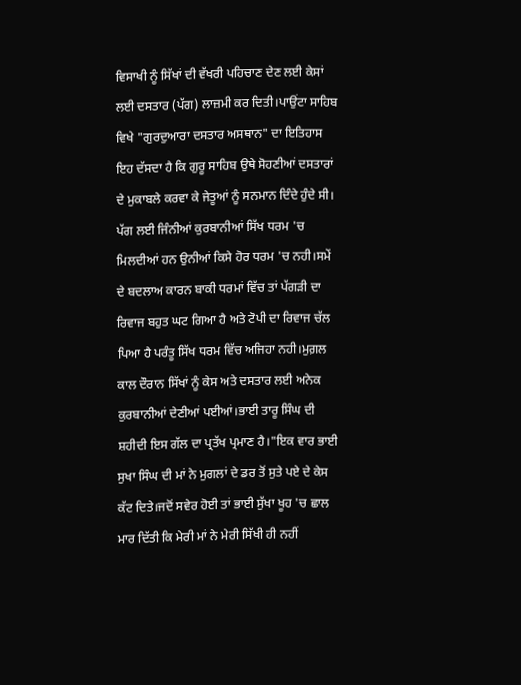ਵਿਸਾਖੀ ਨੂੰ ਸਿੱਖਾਂ ਦੀ ਵੱਖਰੀ ਪਹਿਚਾਣ ਦੇਣ ਲਈ ਕੇਸਾਂ ਲਈ ਦਸਤਾਰ (ਪੱਗ) ਲਾਜ਼ਮੀ ਕਰ ਦਿਤੀ।ਪਾਉਂਟਾ ਸਾਹਿਬ ਵਿਖੇ "ਗੁਰਦੁਆਰਾ ਦਸਤਾਰ ਅਸਥਾਨ" ਦਾ ਇਤਿਹਾਸ ਇਹ ਦੱਸਦਾ ਹੈ ਕਿ ਗੁਰੂ ਸਾਹਿਬ ਉਥੇ ਸੋਹਣੀਆਂ ਦਸਤਾਰਾਂ ਦੇ ਮੁਕਾਬਲੇ ਕਰਵਾ ਕੇ ਜੇਤੂਆਂ ਨੂੰ ਸਨਮਾਨ ਦਿੰਦੇ ਹੁੰਦੇ ਸੀ। ਪੱਗ ਲਈ ਜਿੰਨੀਆਂ ਕੁਰਬਾਨੀਆਂ ਸਿੱਖ ਧਰਮ 'ਚ ਮਿਲਦੀਆਂ ਹਨ ਉਨੀਆਂ ਕਿਸੇ ਹੋਰ ਧਰਮ 'ਚ ਨਹੀ।ਸਮੇਂ ਦੇ ਬਦਲਾਅ ਕਾਰਨ ਬਾਕੀ ਧਰਮਾਂ ਵਿੱਚ ਤਾਂ ਪੱਗੜੀ ਦਾ ਰਿਵਾਜ ਬਹੁਤ ਘਟ ਗਿਆ ਹੈ ਅਤੇ ਟੋਪੀ ਦਾ ਰਿਵਾਜ ਚੱਲ ਪਿਆ ਹੈ ਪਰੰਤੂ ਸਿੱਖ ਧਰਮ ਵਿੱਚ ਅਜਿਹਾ ਨਹੀ।ਮੁਗ਼ਲ ਕਾਲ ਦੌਰਾਨ ਸਿੱਖਾਂ ਨੂੰ ਕੇਸ ਅਤੇ ਦਸਤਾਰ ਲਈ ਅਨੇਕ ਕੁਰਬਾਨੀਆਂ ਦੇਣੀਆਂ ਪਈਆਂ।ਭਾਈ ਤਾਰੂ ਸਿੰਘ ਦੀ ਸ਼ਹੀਦੀ ਇਸ ਗੱਲ ਦਾ ਪ੍ਰਤੱਖ ਪ੍ਰਮਾਣ ਹੈ।"ਇਕ ਵਾਰ ਭਾਈ ਸੁਖਾ ਸਿੰਘ ਦੀ ਮਾਂ ਨੇ ਮੁਗਲਾਂ ਦੇ ਡਰ ਤੋਂ ਸੁਤੇ ਪਏ ਦੇ ਕੇਸ ਕੱਟ ਦਿਤੇ।ਜਦੋਂ ਸਵੇਰ ਹੋਈ ਤਾਂ ਭਾਈ ਸੁੱਖਾ ਖੂਹ 'ਚ ਛਾਲ ਮਾਰ ਦਿੱਤੀ ਕਿ ਮੇਰੀ ਮਾਂ ਨੇ ਮੇਰੀ ਸਿੱਖੀ ਹੀ ਨਹੀਂ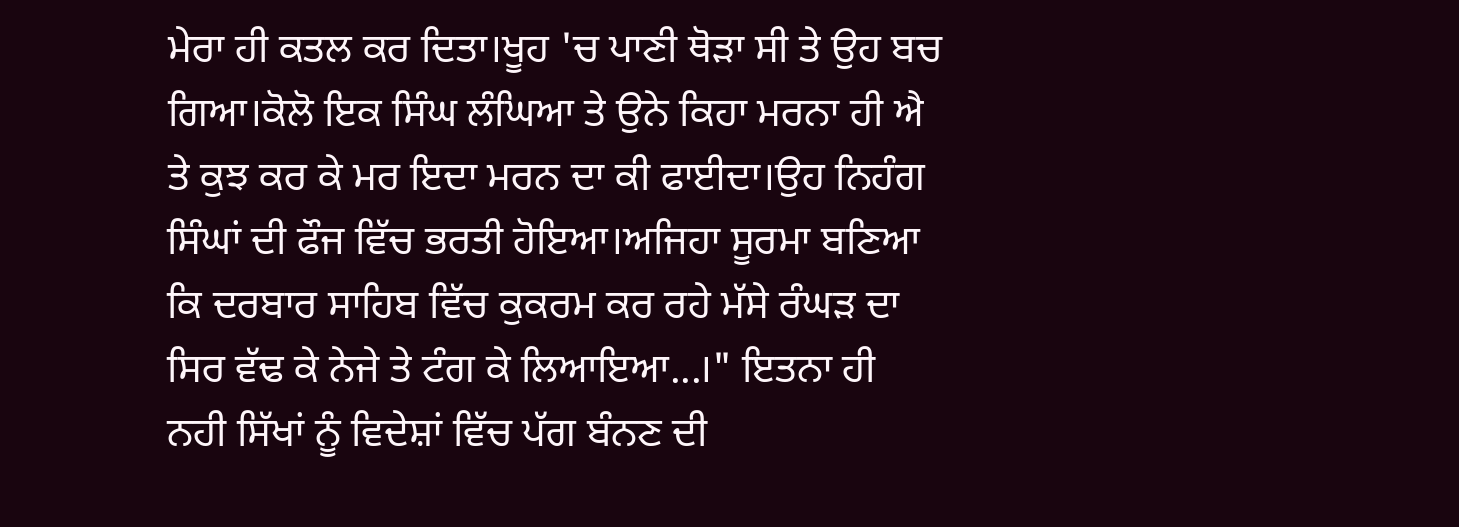ਮੇਰਾ ਹੀ ਕਤਲ ਕਰ ਦਿਤਾ।ਖੂਹ 'ਚ ਪਾਣੀ ਥੋੜਾ ਸੀ ਤੇ ਉਹ ਬਚ ਗਿਆ।ਕੋਲੋ ਇਕ ਸਿੰਘ ਲੰਘਿਆ ਤੇ ਉਨੇ ਕਿਹਾ ਮਰਨਾ ਹੀ ਐ ਤੇ ਕੁਝ ਕਰ ਕੇ ਮਰ ਇਦਾ ਮਰਨ ਦਾ ਕੀ ਫਾਈਦਾ।ਉਹ ਨਿਹੰਗ ਸਿੰਘਾਂ ਦੀ ਫੌਜ ਵਿੱਚ ਭਰਤੀ ਹੋਇਆ।ਅਜਿਹਾ ਸੂਰਮਾ ਬਣਿਆ ਕਿ ਦਰਬਾਰ ਸਾਹਿਬ ਵਿੱਚ ਕੁਕਰਮ ਕਰ ਰਹੇ ਮੱਸੇ ਰੰਘੜ ਦਾ ਸਿਰ ਵੱਢ ਕੇ ਨੇਜੇ ਤੇ ਟੰਗ ਕੇ ਲਿਆਇਆ...।" ਇਤਨਾ ਹੀ ਨਹੀ ਸਿੱਖਾਂ ਨੂੰ ਵਿਦੇਸ਼ਾਂ ਵਿੱਚ ਪੱਗ ਬੰਨਣ ਦੀ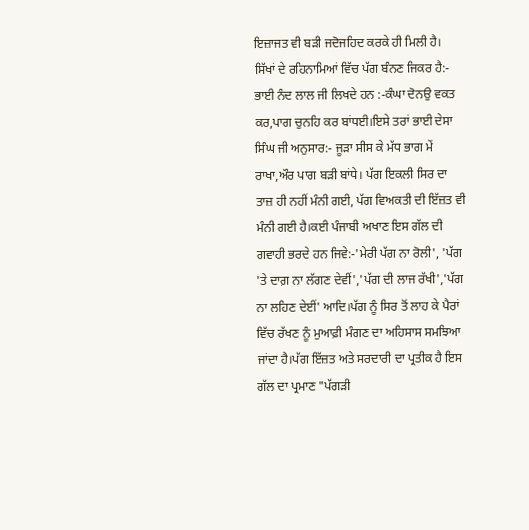ਇਜ਼ਾਜਤ ਵੀ ਬੜੀ ਜਦੋਜਹਿਦ ਕਰਕੇ ਹੀ ਮਿਲੀ ਹੈ।
ਸਿੱਖਾਂ ਦੇ ਰਹਿਨਾਮਿਆਂ ਵਿੱਚ ਪੱਗ ਬੰਨਣ ਜਿਕਰ ਹੈ:- ਭਾਈ ਨੰਦ ਲਾਲ ਜੀ ਲਿਖਦੇ ਹਨ :-ਕੰਘਾ ਦੋਨਉ ਵਕਤ ਕਰ,ਪਾਗ ਚੁਨਹਿ ਕਰ ਬਾਂਧਈ।ਇਸੇ ਤਰਾਂ ਭਾਈ ਦੇਸਾ ਸਿੰਘ ਜੀ ਅਨੁਸਾਰ:- ਜੂੜਾ ਸੀਸ ਕੇ ਮੱਧ ਭਾਗ ਮੇਂ ਰਾਖਾ,ਔਰ ਪਾਗ ਬੜੀ ਬਾਂਧੇ। ਪੱਗ ਇਕਲੀ ਸਿਰ ਦਾ ਤਾਜ਼ ਹੀ ਨਹੀਂ ਮੰਨੀ ਗਈ, ਪੱਗ ਵਿਅਕਤੀ ਦੀ ਇੱਜ਼ਤ ਵੀ ਮੰਨੀ ਗਈ ਹੈ।ਕਈ ਪੰਜਾਬੀ ਅਖਾਣ ਇਸ ਗੱਲ ਦੀ ਗਵਾਹੀ ਭਰਦੇ ਹਨ ਜਿਵੇ:-'ਮੇਰੀ ਪੱਗ ਨਾ ਰੋਲੀ', 'ਪੱਗ 'ਤੇ ਦਾਗ਼ ਨਾ ਲੱਗਣ ਦੇਵੀਂ','ਪੱਗ ਦੀ ਲਾਜ ਰੱਖੀ','ਪੱਗ ਨਾ ਲਹਿਣ ਦੇਈਂ' ਆਦਿ।ਪੱਗ ਨੂੰ ਸਿਰ ਤੋਂ ਲਾਹ ਕੇ ਪੈਰਾਂ ਵਿੱਚ ਰੱਖਣ ਨੂੰ ਮੁਆਫ਼ੀ ਮੰਗਣ ਦਾ ਅਹਿਸਾਸ ਸਮਝਿਆ ਜਾਂਦਾ ਹੈ।ਪੱਗ ਇੱਜ਼ਤ ਅਤੇ ਸਰਦਾਰੀ ਦਾ ਪ੍ਰਤੀਕ ਹੈ ਇਸ ਗੱਲ ਦਾ ਪ੍ਰਮਾਣ "ਪੱਗੜੀ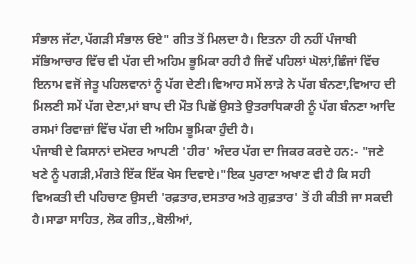ਸੰਭਾਲ ਜੱਟਾ,ਪੱਗੜੀ ਸੰਭਾਲ ਓਏ" ਗੀਤ ਤੋਂ ਮਿਲਦਾ ਹੈ। ਇਤਨਾ ਹੀ ਨਹੀਂ ਪੰਜਾਬੀ ਸੱਭਿਆਚਾਰ ਵਿੱਚ ਵੀ ਪੱਗ ਦੀ ਅਹਿਮ ਭੂਮਿਕਾ ਰਹੀ ਹੈ ਜਿਵੇਂ ਪਹਿਲਾਂ ਘੋਲਾਂ,ਛਿੰਜਾਂ ਵਿੱਚ ਇਨਾਮ ਵਜੋਂ ਜੇਤੂ ਪਹਿਲਵਾਨਾਂ ਨੂੰ ਪੱਗ ਦੇਣੀ।ਵਿਆਹ ਸਮੇਂ ਲਾੜੇ ਨੇ ਪੱਗ ਬੰਨਣਾ,ਵਿਆਹ ਦੀ ਮਿਲਣੀ ਸਮੇਂ ਪੱਗ ਦੇਣਾ,ਮਾਂ ਬਾਪ ਦੀ ਮੌਤ ਪਿਛੋਂ ਉਸਤੇ ਉਤਰਾਧਿਕਾਰੀ ਨੂੰ ਪੱਗ ਬੰਨਣਾ ਆਦਿ ਰਸਮਾਂ ਰਿਵਾਜ਼ਾਂ ਵਿੱਚ ਪੱਗ ਦੀ ਅਹਿਮ ਭੂਮਿਕਾ ਹੁੰਦੀ ਹੈ।
ਪੰਜਾਬੀ ਦੇ ਕਿਸਾਨਾਂ ਦਮੋਦਰ ਆਪਣੀ 'ਹੀਰ' ਅੰਦਰ ਪੱਗ ਦਾ ਜਿਕਰ ਕਰਦੇ ਹਨ:- "ਜਣੇ ਖਣੇ ਨੂੰ ਪਗੜੀ,ਮੰਗਤੇ ਇੱਕ ਇੱਕ ਖੇਸ ਦਿਵਾਏ।"ਇਕ ਪੁਰਾਣਾ ਅਖਾਣ ਵੀ ਹੈ ਕਿ ਸਹੀ ਵਿਅਕਤੀ ਦੀ ਪਹਿਚਾਣ ਉਸਦੀ 'ਰਫ਼ਤਾਰ,ਦਸਤਾਰ ਅਤੇ ਗੁਫ਼ਤਾਰ' ਤੋਂ ਹੀ ਕੀਤੀ ਜਾ ਸਕਦੀ ਹੈ।ਸਾਡਾ ਸਾਹਿਤ, ਲੋਕ ਗੀਤ,,ਬੋਲੀਆਂ,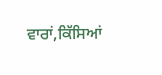ਵਾਰਾਂ,ਕਿੱਸਿਆਂ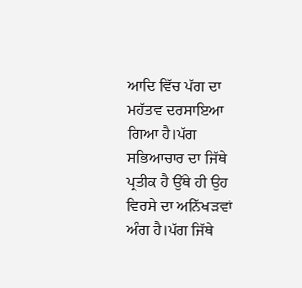ਆਦਿ ਵਿੱਚ ਪੱਗ ਦਾ ਮਹੱਤਵ ਦਰਸਾਇਆ ਗਿਆ ਹੈ।ਪੱਗ ਸਭਿਆਚਾਰ ਦਾ ਜਿੱਥੇ ਪ੍ਰਤੀਕ ਹੈ ਉੱਥੇ ਹੀ ਉਹ ਵਿਰਸੇ ਦਾ ਅਨਿੱਖੜਵਾਂ ਅੰਗ ਹੈ।ਪੱਗ ਜਿੱਥੇ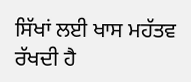ਸਿੱਖਾਂ ਲਈ ਖਾਸ ਮਹੱਤਵ ਰੱਖਦੀ ਹੈ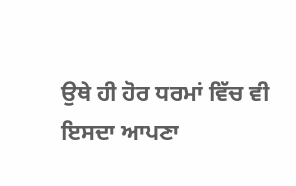ਉਥੇ ਹੀ ਹੋਰ ਧਰਮਾਂ ਵਿੱਚ ਵੀ ਇਸਦਾ ਆਪਣਾ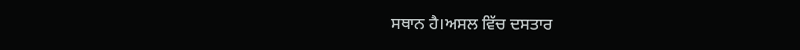ਸਥਾਨ ਹੈ।ਅਸਲ ਵਿੱਚ ਦਸਤਾਰ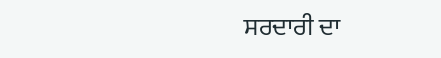ਸਰਦਾਰੀ ਦਾ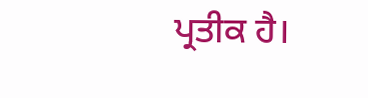ਪ੍ਰਤੀਕ ਹੈ।